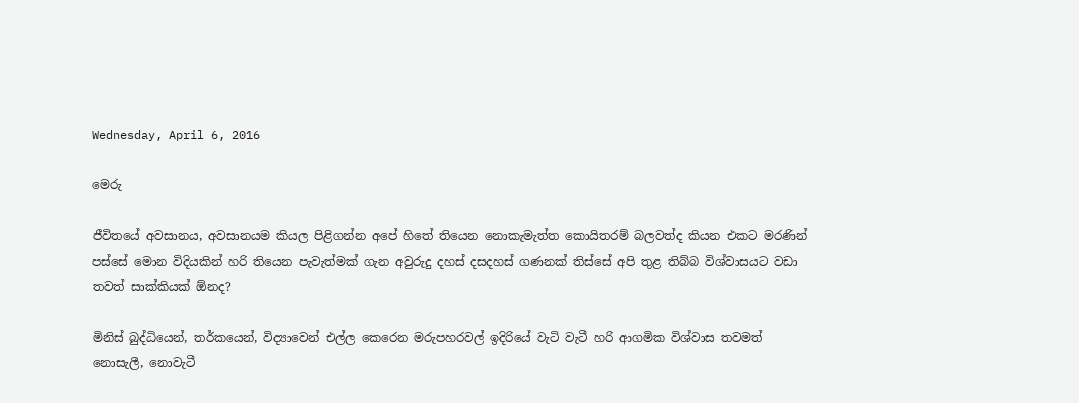Wednesday, April 6, 2016

මෙරු

ජීවිතයේ අවසානය, අවසානයම කියල පිළිගන්න අපේ හිතේ තියෙන නොකැමැත්ත කොයිතරම් බලවත්ද කියන එකට මරණින් පස්සේ මොන විදියකින් හරි තියෙන පැවැත්මක් ගැන අවුරුදු දහස් දසදහස් ගණනක් තිස්සේ අපි තුළ තිබ්බ විශ්වාසයට වඩා තවත් සාක්කියක් ඕනද?

මිනිස් බුද්ධියෙන්, තර්කයෙන්, විද්‍යාවෙන් එල්ල කෙරෙන මරුපහරවල් ඉදිරියේ වැටි වැටී හරි ආගමික විශ්වාස තවමත් නොසැලී, නොවැටී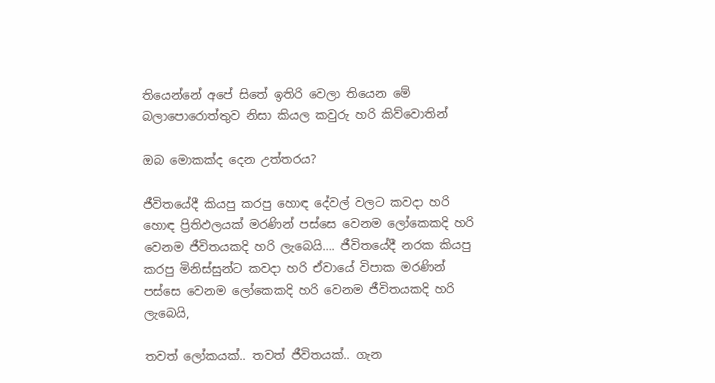තියෙන්නේ අපේ සිතේ ඉතිරි වෙලා තියෙන මේ බලාපොරොත්තුව නිසා කියල කවුරු හරි කිව්වොතින්

ඔබ මොකක්ද දෙන උත්තරය?

ජීවිතයේදී කියපු කරපු හොඳ දේවල් වලට කවදා හරි හොඳ ප්‍රිතිඵලයක් මරණින් පස්සෙ වෙනම ලෝකෙකදි හරි වෙනම ජීවිතයකදි හරි ලැබෙයි…. ජීවිතයේදී නරක කියපු කරපු මිනිස්සුන්ට කවදා හරි ඒවායේ විපාක මරණින් පස්සෙ වෙනම ලෝකෙකදි හරි වෙනම ජීවිතයකදි හරි ලැබෙයි,

තවත් ලෝකයක්.. තවත් ජීවිතයක්.. ගැන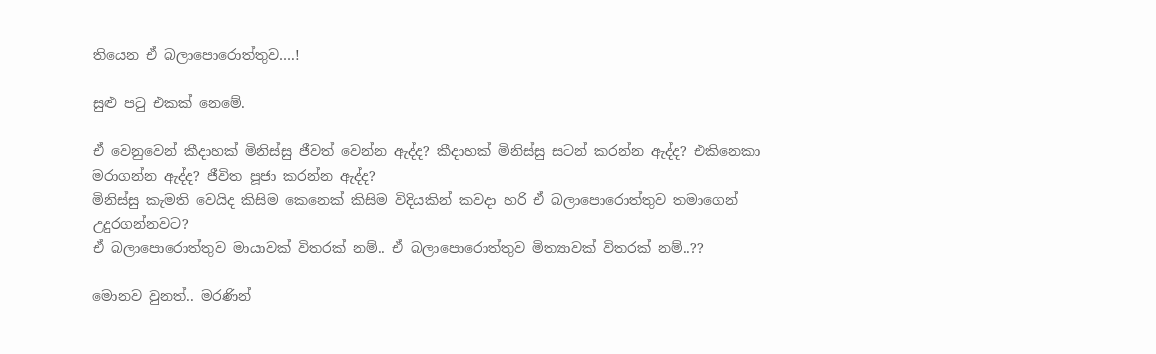තියෙන ඒ බලාපොරොත්තුව….!

සුළු පටු එකක් නෙමේ.

ඒ වෙනුවෙන් කීදාහක් මිනිස්සු ජීවත් වෙන්න ඇද්ද? කීදාහක් මිනිස්සු සටන් කරන්න ඇද්ද? එකිනෙකා මරාගන්න ඇද්ද? ජීවිත පූජා කරන්න ඇද්ද?
මිනිස්සු කැමති වෙයිද කිසිම කෙනෙක් කිසිම විදියකින් කවදා හරි ඒ බලාපොරොත්තුව තමාගෙන් උදුරගන්නවට?
ඒ බලාපොරොත්තුව මායාවක් විතරක් නම්.. ඒ බලාපොරොත්තුව මිත්‍යාවක් විතරක් නම්..??

මොනව වුනත්.. මරණින්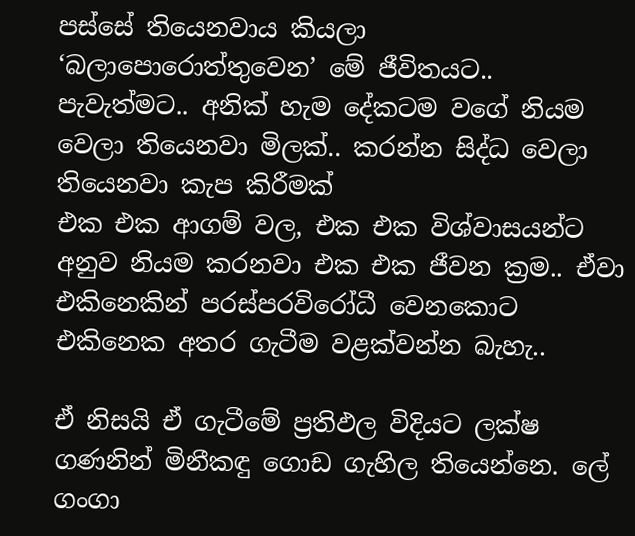පස්සේ තියෙනවාය කියලා ‘බලාපොරොත්තුවෙන’ මේ ජීවිතයට.. පැවැත්මට.. අනික් හැම දේකටම වගේ නියම වෙලා තියෙනවා මිලක්.. කරන්න සිද්ධ වෙලා තියෙනවා කැප කිරීමක්
එක එක ආගම් වල, එක එක විශ්වාසයන්ට අනුව නියම කරනවා එක එක ජීවන ක්‍රම.. ඒවා එකිනෙකින් පරස්පරවිරෝධී වෙනකොට එකිනෙක අතර ගැටීම වළක්වන්න බැහැ..

ඒ නිසයි ඒ ගැටීමේ ප්‍රතිඵල විදියට ලක්ෂ ගණනින් මිනීකඳු ගොඩ ගැහිල තියෙන්නෙ. ලේ ගංගා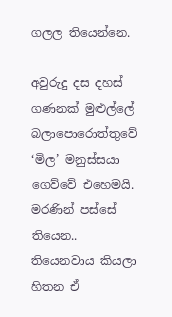ගලල තියෙන්නෙ.

අවුරුදු දස දහස් ගණනක් මුළුල්ලේ බලාපොරොත්තුවේ ‘මිල’ මනුස්සයා ගෙව්වේ එහෙමයි.
මරණින් පස්සේ තියෙන.. තියෙනවාය කියලා හිතන ඒ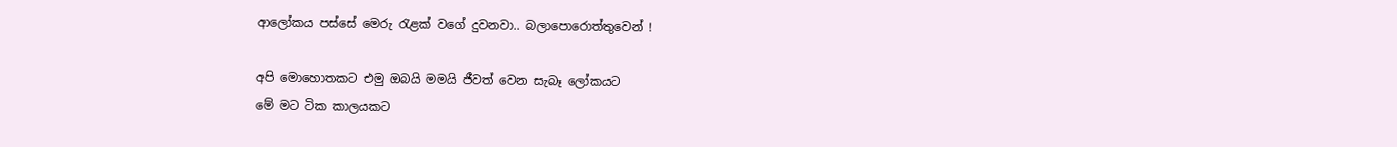ආලෝකය පස්සේ මෙරු රැළක් වගේ දුවනවා.. බලාපොරොත්තුවෙන් !

අපි මොහොතකට එමු ඔබයි මමයි ජීවත් වෙන සැබෑ ලෝකයට
මේ මට ටික කාලයකට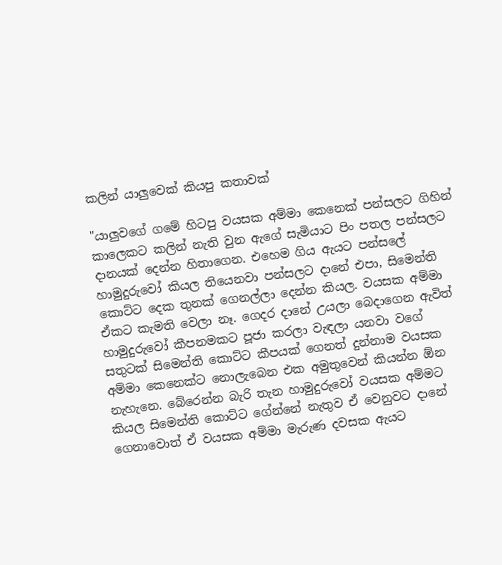කලින් යාලුවෙක් කියපු කතාවක්

"යාලුවගේ ගමේ හිටපු වයසක අම්මා කෙනෙක් පන්සලට ගිහින් කාලෙකට කලින් නැති වුන ඇගේ සැමියාට පිං පතල පන්සලට දානයක් දෙන්න හිතාගෙන. එහෙම ගිය ඇයට පන්සලේ හාමුදුරුවෝ කියල තියෙනවා පන්සලට දානේ එපා, සිමෙන්ති කොට්ට දෙක තුනක් ගෙනල්ලා දෙන්න කියල. වයසක අම්මා ඒකට කැමති වෙලා නෑ. ගෙදර දානේ උයලා බෙදාගෙන ඇවිත් හාමුදුරුවෝ කීපනමකට පූජා කරලා වැඳලා යනවා වගේ සතුටක් සිමෙන්ති කොට්ට කීපයක් ගෙනත් දුන්නාම වයසක අම්මා කෙනෙක්ට නොලැබෙන එක අමුතුවෙන් කියන්න ඕන නැහැනෙ. බේරෙන්න බැරි තැන හාමුදුරුවෝ වයසක අම්මට කියල සිමෙන්ති කොට්ට ගේන්නේ නැතුව ඒ වෙනුවට දානේ ගෙනාවොත් ඒ වයසක අම්මා මැරුණ දවසක ඇයට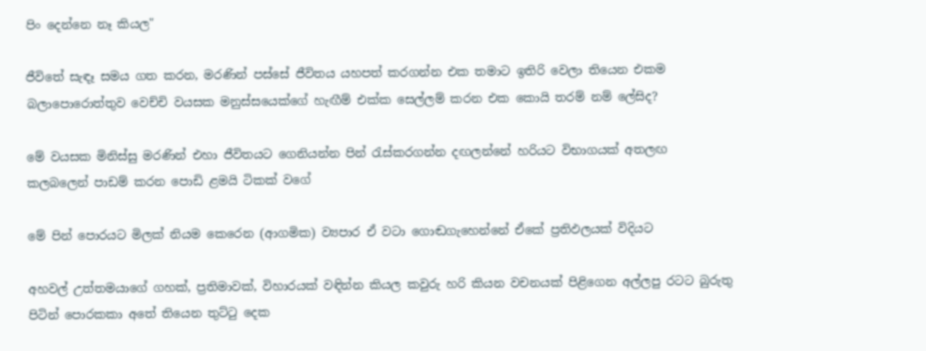පිං දෙන්නෙ නෑ කියල"

ජීවිතේ සැඳෑ සමය ගත කරන, මරණින් පස්සේ ජීවිතය යහපත් කරගන්න එක තමාට ඉතිරි වෙලා තියෙන එකම බලාපොරොත්තුව වෙච්චි වයසක මනුස්සයෙක්ගේ හැඟීම් එක්ක සෙල්ලම් කරන එක කොයි තරම් නම් ලේසිද?

මේ වයසක මිනිස්සු මරණින් එහා ජීවිතයට ගෙනියන්න පින් රැස්කරගන්න දඟලන්නේ හරියට විභාගයක් අතලඟ කලබලෙන් පාඩම් කරන පොඩි ළමයි ටිකක් වගේ

මේ පින් පොරයට මිලක් නියම කෙරෙන (ආගමික) ව්‍යපාර ඒ වටා ගොඬගැහෙන්නේ ඒකේ ප්‍රතිඵලයක් විදියට

අහවල් උත්තමයාගේ ගහක්, ප්‍රතිමාවක්, විහාරයක් වඳින්න කියල කවුරු හරි කියන වචනයක් පිළිගෙන අල්ලපු රටට බුරුතු පිටින් පොරකකා අතේ තියෙන තුට්ටු දෙක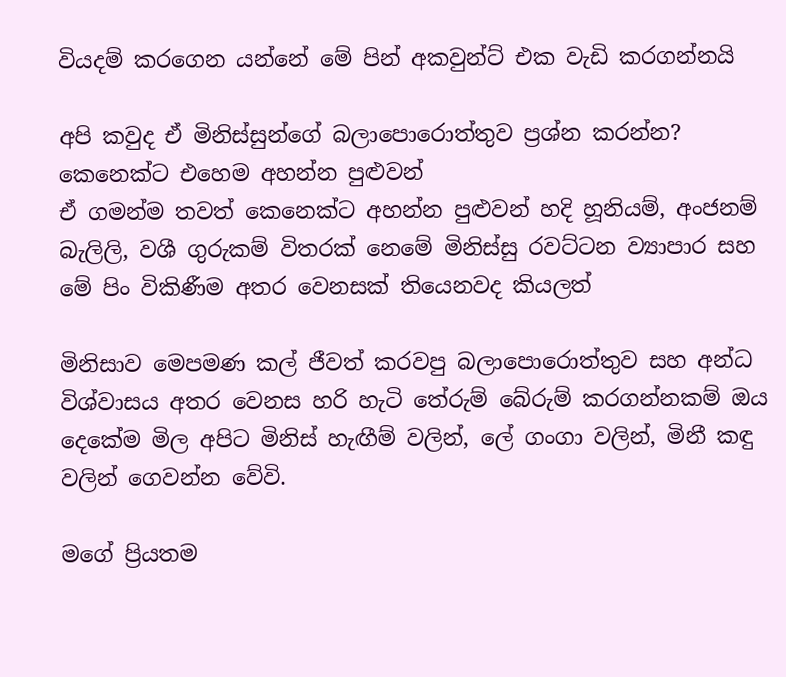වියදම් කරගෙන යන්නේ මේ පින් අකවුන්ට් එක වැඩි කරගන්නයි

අපි කවුද ඒ මිනිස්සුන්ගේ බලාපොරොත්තුව ප්‍රශ්න කරන්න? කෙනෙක්ට එහෙම අහන්න පුළුවන්
ඒ ගමන්ම තවත් කෙනෙක්ට අහන්න පුළුවන් හදි හූනියම්, අංජනම් බැලිලි, වශී ගුරුකම් විතරක් නෙමේ මිනිස්සු රවට්ටන ව්‍යාපාර සහ මේ පිං විකිණීම අතර වෙනසක් තියෙනවද කියලත්

මිනිසාව මෙපමණ කල් ජීවත් කරවපු බලාපොරොත්තුව සහ අන්ධ විශ්වාසය අතර වෙනස හරි හැටි තේරුම් බේරුම් කරගන්නකම් ඔය දෙකේම මිල අපිට මිනිස් හැඟීම් වලින්, ලේ ගංගා වලින්, මිනී කඳු වලින් ගෙවන්න වේවි.

මගේ ප්‍රියතම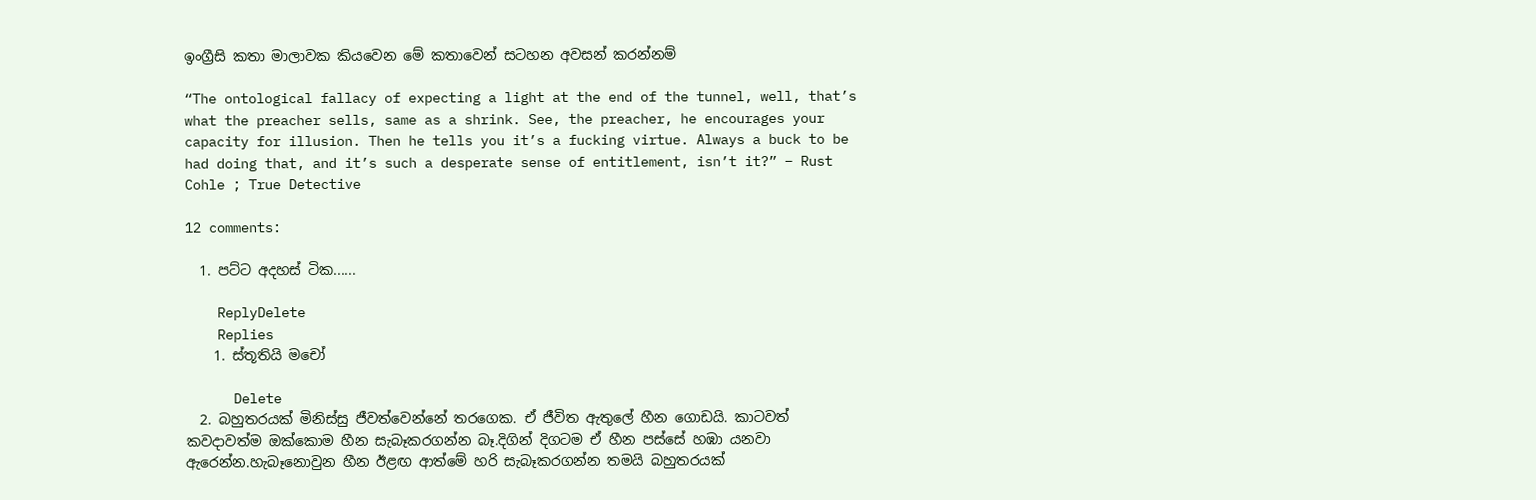ඉංග්‍රීසි කතා මාලාවක කියවෙන මේ කතාවෙන් සටහන අවසන් කරන්නම්

“The ontological fallacy of expecting a light at the end of the tunnel, well, that’s what the preacher sells, same as a shrink. See, the preacher, he encourages your capacity for illusion. Then he tells you it’s a fucking virtue. Always a buck to be had doing that, and it’s such a desperate sense of entitlement, isn’t it?” – Rust Cohle ; True Detective

12 comments:

  1. පට්ට අදහස් ටික......

    ReplyDelete
    Replies
    1. ස්තූතියි මචෝ

      Delete
  2. බහුතරයක් මිනිස්සු ජීවත්වෙන්නේ තරගෙක. ඒ ජීවිත ඇතුලේ හීන ගොඩයි. කාටවත් කවදාවත්ම ඔක්කොම හීන සැබෑකරගන්න බෑ.දිගින් දිගටම ඒ හීන පස්සේ හඹා යනවා ඇරෙන්න.හැබෑනොවුන හීන ඊළඟ ආත්මේ හරි සැබෑකරගන්න තමයි බහුතරයක්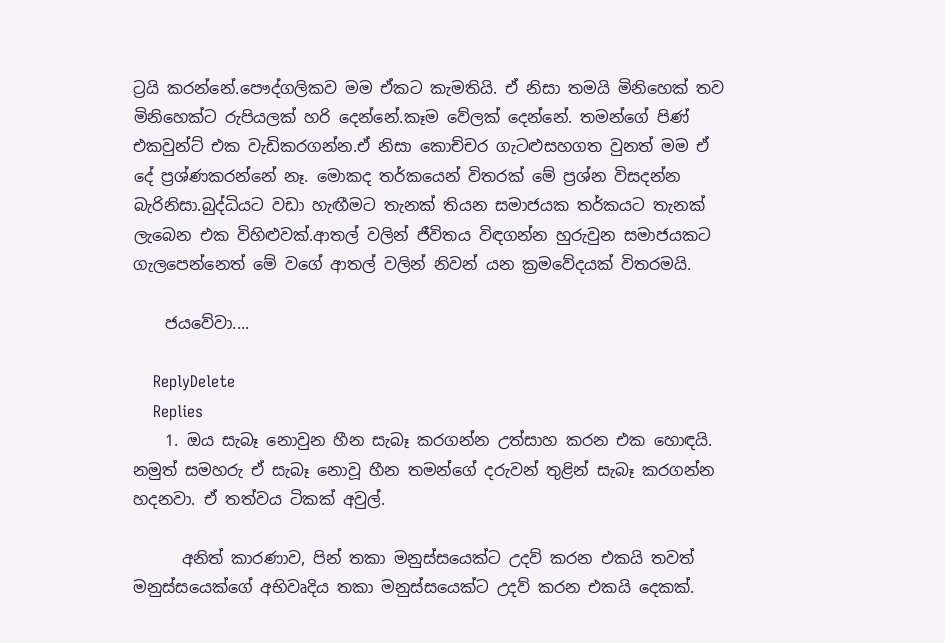ට්‍රයි කරන්නේ.පෞද්ගලිකව මම ඒකට කැමතියි. ඒ නිසා තමයි මිනිහෙක් තව මිනිහෙක්ට රුපියලක් හරි දෙන්නේ.කෑම වේලක් දෙන්නේ. තමන්ගේ පිණ් එකවුන්ට් එක වැඩිකරගන්න.ඒ නිසා කොච්චර ගැටළුසහගත වුනත් මම ඒ දේ ප්‍රශ්ණකරන්නේ නෑ. මොකද තර්කයෙන් විතරක් මේ ප්‍රශ්න විසදන්න බැරිනිසා.බුද්ධියට වඩා හැඟීමට තැනක් තියන සමාජයක තර්කයට තැනක් ලැබෙන එක විහිළුවක්.ආතල් වලින් ජීවිතය විඳගන්න හුරුවුන සමාජයකට ගැලපෙන්නෙත් මේ වගේ ආතල් වලින් නිවන් යන ක්‍රමවේදයක් විතරමයි.

    ජයවේවා....

    ReplyDelete
    Replies
    1. ඔය සැබෑ නොවුන හීන සැබෑ කරගන්න උත්සාහ කරන එක හොඳයි. නමුත් සමහරු ඒ සැබෑ නොවූ හීන තමන්ගේ දරුවන් තුළින් සැබෑ කරගන්න හදනවා. ඒ තත්වය ටිකක් අවුල්.

      අනිත් කාරණාව, පින් තකා මනුස්සයෙක්ට උදව් කරන එකයි තවත් මනුස්සයෙක්ගේ අභිවෘදිය තකා මනුස්සයෙක්ට උදව් කරන එකයි දෙකක්.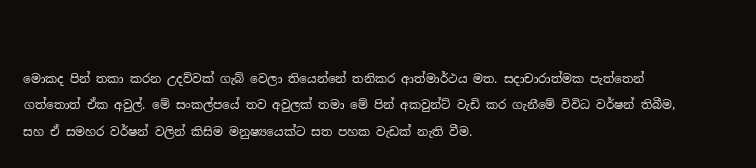මොකද පින් තකා කරන උදව්වක් ගැබ් වෙලා තියෙන්නේ තනිකර ආත්මාර්ථය මත. සදාචාරාත්මක පැත්තෙන් ගත්තොත් ඒක අවුල්. මේ සංකල්පයේ තව අවුලක් තමා මේ පින් අකවුන්ට් වැඩි කර ගැනීමේ විවිධ වර්ෂන් තිබීම, සහ ඒ සමහර වර්ෂන් වලින් කිසිම මනුෂ්‍යයෙක්ට සත පහක වැඩක් නැති වීම.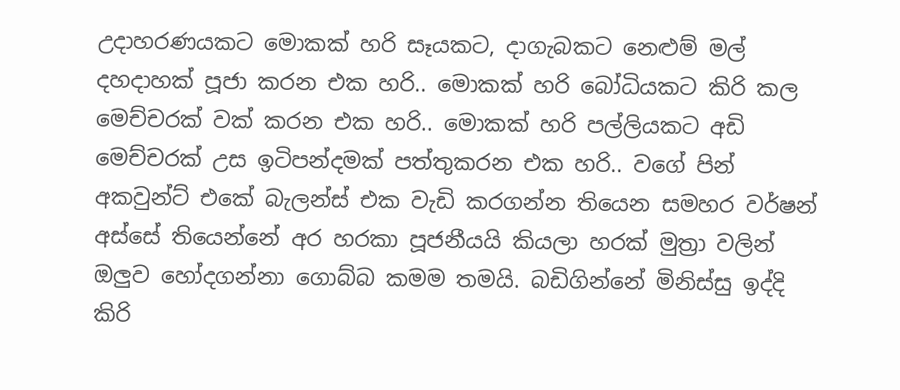උදාහරණයකට මොකක් හරි සෑයකට, දාගැබකට නෙළුම් මල් දහදාහක් පූජා කරන එක හරි.. මොකක් හරි බෝධියකට කිරි කල මෙච්චරක් වක් කරන එක හරි.. මොකක් හරි පල්ලියකට අඩි මෙච්චරක් උස ඉටිපන්දමක් පත්තුකරන එක හරි.. වගේ පින් අකවුන්ට් එකේ බැලන්ස් එක වැඩි කරගන්න තියෙන සමහර වර්ෂන් අස්සේ තියෙන්නේ අර හරකා පූජනීයයි කියලා හරක් මුත්‍රා වලින් ඔලුව හෝදගන්නා ගොබ්බ කමම තමයි. බඩිගින්නේ මිනිස්සු ඉද්දි කිරි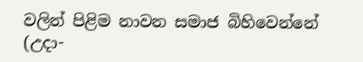වලින් පිළිම නාවන සමාජ බිහිවෙන්නේ (උදා-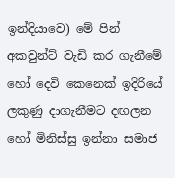ඉන්දියාවෙ) මේ පින් අකවුන්ට් වැඩි කර ගැනීමේ හෝ දෙවි කෙනෙක් ඉදිරියේ ලකුණු දාගැනීමට දඟලන හෝ මිනිස්සු ඉන්නා සමාජ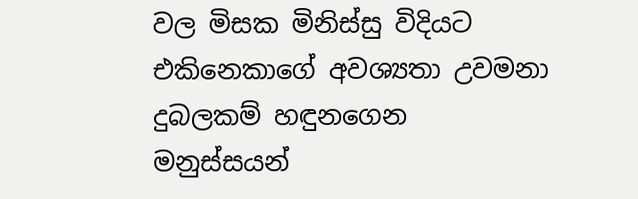වල මිසක මිනිස්සු විදියට එකිනෙකාගේ අවශ්‍යතා උවමනා දුබලකම් හඳුනගෙන මනුස්සයන්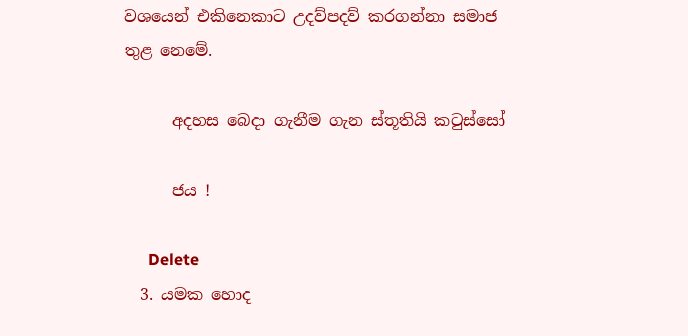වශයෙන් එකිනෙකාට උදව්පදව් කරගන්නා සමාජ තුළ නෙමේ.

      අදහස බෙදා ගැනීම ගැන ස්තූතියි කටුස්සෝ

      ජය !

      Delete
  3. යමක හොද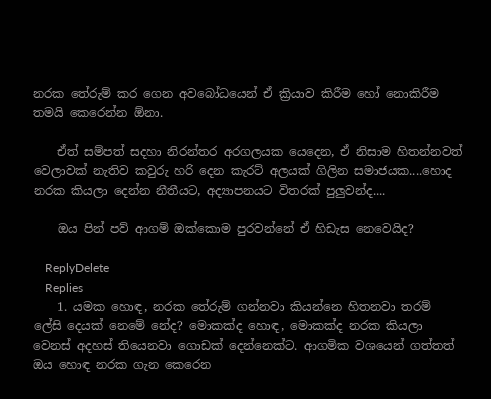නරක තේරුම් කර ගෙන අවබෝධයෙන් ඒ ක්‍රියාව කිරීම හෝ නොකිරීම තමයි කෙරෙන්න ඕනා.

    ඒත් සම්පත් සදහා නිරන්තර අරගලයක යෙදෙන, ඒ නිසාම හිතන්නවත් වෙලාවක් නැතිව කවුරු හරි දෙන කැරට් අලයක් ගිලින සමාජයක....හොද නරක කියලා දෙන්න නීතීයට, අද්‍යාපනයට විතරක් පුලුවන්ද....

    ඔය පින් පව් ආගම් ඔක්කොම පුරවන්නේ ඒ හිඩැස නෙවෙයිද?

    ReplyDelete
    Replies
    1. යමක හොඳ, නරක තේරුම් ගන්නවා කියන්නෙ හිතනවා තරම් ලේසි දෙයක් නෙමේ නේද? මොකක්ද හොඳ, මොකක්ද නරක කියලා වෙනස් අදහස් තියෙනවා ගොඩක් දෙන්නෙක්ට. ආගමික වශයෙන් ගත්තත් ඔය හොඳ නරක ගැන කෙරෙන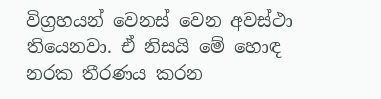විග්‍රහයන් වෙනස් වෙන අවස්ථා තියෙනවා. ඒ නිසයි මේ හොඳ නරක තීරණය කරන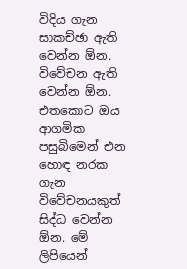විදිය ගැන සාකච්ඡා ඇති වෙන්න ඕන. විවේචන ඇති වෙන්න ඕන. එතකොට ඔය ආගමික පසුබිමෙන් එන හොඳ නරක ගැන විවේචනයකුත් සිද්ධ වෙන්න ඕන. මේ ලිපියෙන්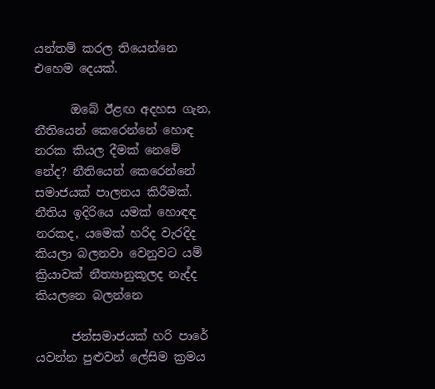යන්තම් කරල තියෙන්නෙ එහෙම දෙයක්.

      ඔබේ ඊළඟ අදහස ගැන, නීතියෙන් කෙරෙන්නේ හොඳ නරක කියල දීමක් නෙමේ නේද? නීතියෙන් කෙරෙන්නේ සමාජයක් පාලනය කිරීමක්. නීතිය ඉදිරියෙ යමක් හොඳඳ නරකද, යමෙක් හරිද වැරදිද කියලා බලනවා වෙනුවට යම් ක්‍රියාවක් නීත්‍යානුකූලද නැද්ද කියලනෙ බලන්නෙ

      ජන්සමාජයක් හරි පාරේ යවන්න පුළුවන් ලේසිම ක්‍රමය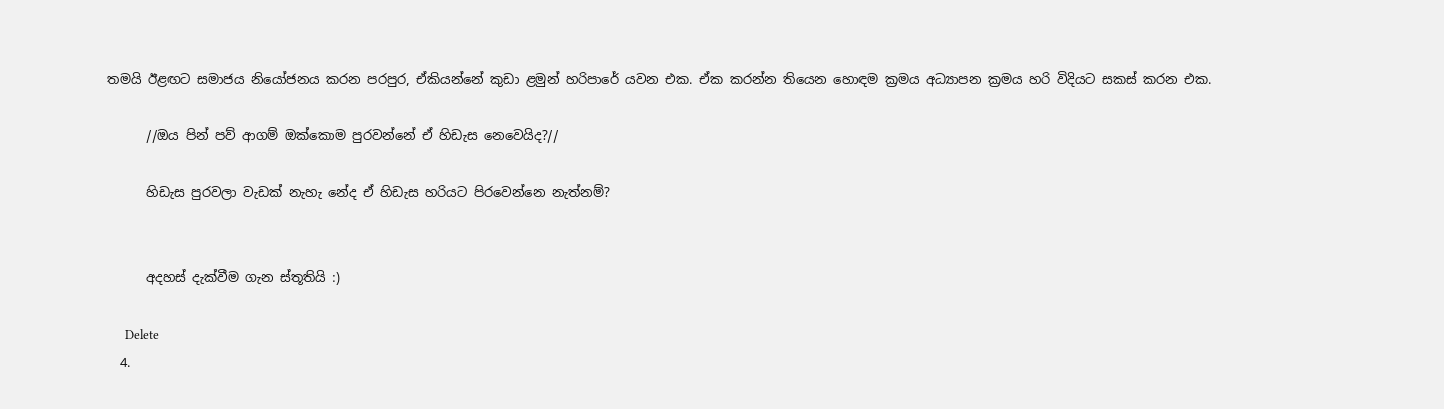තමයි ඊළඟට සමාජය නියෝජනය කරන පරපුර, ඒකියන්නේ කුඩා ළමුන් හරිපාරේ යවන එක. ඒක කරන්න තියෙන හොඳම ක්‍රමය අධ්‍යාපන ක්‍රමය හරි විදියට සකස් කරන එක.

      //ඔය පින් පව් ආගම් ඔක්කොම පුරවන්නේ ඒ හිඩැස නෙවෙයිද?//

      හිඩැස පුරවලා වැඩක් නැහැ නේද ඒ හිඩැස හරියට පිරවෙන්නෙ නැත්නම්?


      අදහස් දැක්වීම ගැන ස්තූතියි :)

      Delete
  4.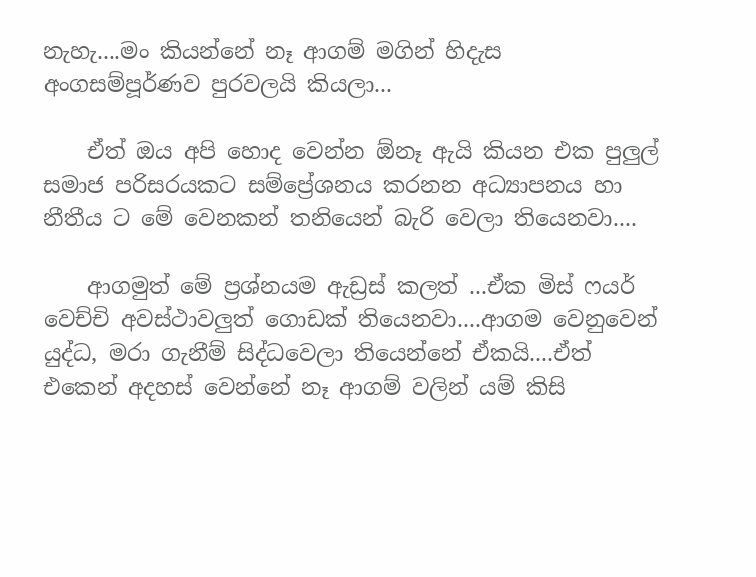නැහැ....මං කියන්නේ නෑ ආගම් මගින් හිදැස අංගසම්පූර්ණව පුරවලයි කියලා...

    ඒත් ඔය අපි හොද වෙන්න ඕනෑ ඇයි කියන එක පුලුල් සමාජ පරිසරයකට සම්ප්‍රේශනය කරනන අධ්‍යාපනය හා නීතීය ට මේ වෙනකන් තනියෙන් බැරි වෙලා තියෙනවා....

    ආගමුත් මේ ප්‍රශ්නයම ඇඩ්‍රස් කලත් ...ඒක මිස් ෆයර් වෙච්චි අවස්ථාවලුත් ගොඩක් තියෙනවා....ආගම වෙනුවෙන් යුද්ධ, මරා ගැනීම් සිද්ධවෙලා තියෙන්නේ ඒකයි....ඒත් එකෙන් අදහස් වෙන්නේ නෑ ආගම් වලින් යම් කිසි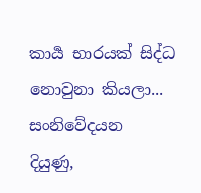කාර්‍ය භාරයක් සිද්ධ නොවුනා කියලා... සංනිවේදයන දියුණු,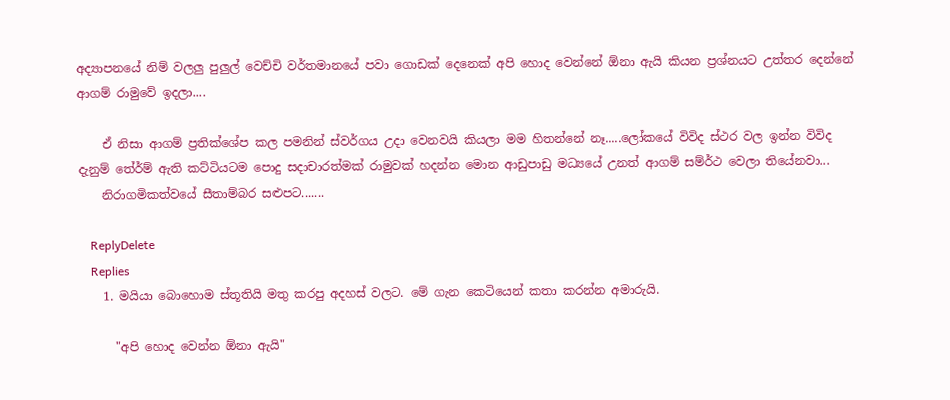අද්‍යාපනයේ නිම් වලලු පුලුල් වෙච්චි වර්තමානයේ පවා ගොඩක් දෙනෙක් අපි හොද වෙන්නේ ඕනා ඇයි කියන ප්‍රශ්නයට උත්තර දෙන්නේ ආගම් රාමුවේ ඉදලා....

    ඒ නිසා ආගම් ප්‍රතික්ශේප කල පමනින් ස්වර්ගය උදා වෙනවයි කියලා මම හිතන්නේ නෑ.....ලෝකයේ විවිද ස්ථර වල ඉන්න විවිද දැනුම් තේර්ම් ඇති කට්ටියටම පොදු සදාචාරත්මක් රාමුවක් හදන්න මොන ආඩුපාඩු මධ්‍යයේ උනත් ආගම් සම්ර්ථ වෙලා තියේනවා...
    නිරාගමිකත්වයේ සීතාම්බර සළුපට.......

    ReplyDelete
    Replies
    1. මයියා බොහොම ස්තූතියි මතු කරපු අදහස් වලට. මේ ගැන කෙටියෙන් කතා කරන්න අමාරුයි.

      "අපි හොද වෙන්න ඕනා ඇයි"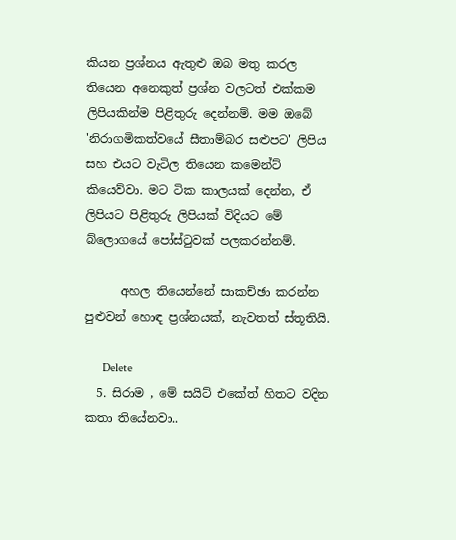කියන ප්‍රශ්නය ඇතුළු ඔබ මතු කරල තියෙන අනෙකුත් ප්‍රශ්න වලටත් එක්කම ලිපියකින්ම පිළිතුරු දෙන්නම්. මම ඔබේ 'නිරාගමිකත්වයේ සීතාම්බර සළුපට' ලිපිය සහ එයට වැටිල තියෙන කමෙන්ට් කියෙව්වා. මට ටික කාලයක් දෙන්න, ඒ ලිපියට පිළිතුරු ලිපියක් විදියට මේ බ්ලොගයේ පෝස්ටුවක් පලකරන්නම්.

      අහල තියෙන්නේ සාකච්ඡා කරන්න පුළුවන් හොඳ ප්‍රශ්නයක්, නැවතත් ස්තූතියි.

      Delete
  5. සිරාම , මේ සයිට් එකේත් හිතට වදින කතා තියේනවා..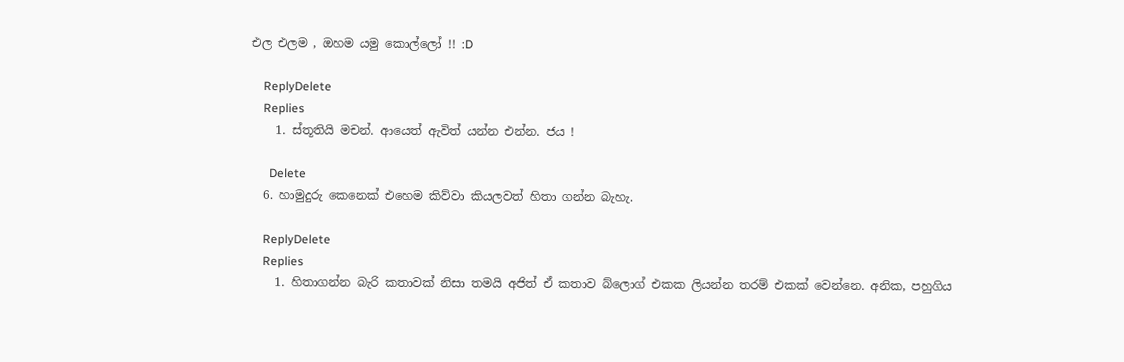එල එලම , ඔහම යමු කොල්ලෝ !! :D

    ReplyDelete
    Replies
    1. ස්තූතියි මචන්. ආයෙත් ඇවිත් යන්න එන්න. ජය !

      Delete
  6. හාමුදුරු කෙනෙක් එහෙම කිව්වා කියලවත් හිතා ගන්න බැහැ.

    ReplyDelete
    Replies
    1. හිතාගන්න බැරි කතාවක් නිසා තමයි අජිත් ඒ කතාව බ්ලොග් එකක ලියන්න තරම් එකක් වෙන්නෙ. අනික, පහුගිය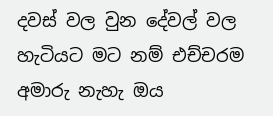දවස් වල වුන දේවල් වල හැටියට මට නම් එච්චරම අමාරු නැහැ ඔය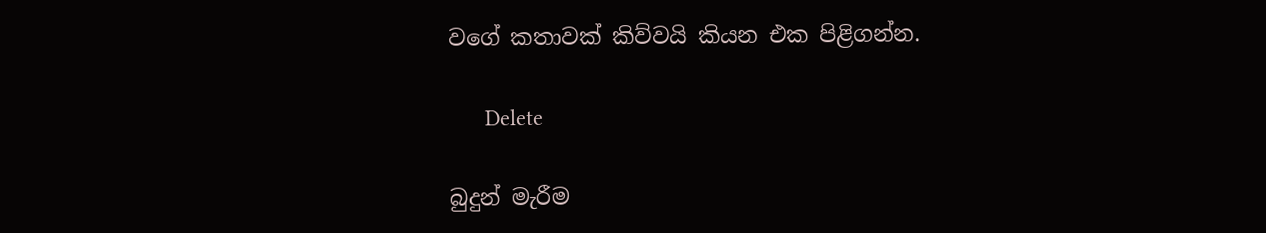වගේ කතාවක් කිව්වයි කියන එක පිළිගන්න.

      Delete

බුදුන් මැරීම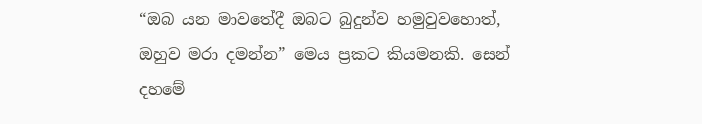“ඔබ යන මාවතේදී ඔබට බුදුන්ව හමුවුවහොත්, ඔහුව මරා දමන්න” මෙය ප්‍රකට කියමනකි. සෙන් දහමේ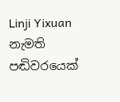Linji Yixuan නැමති පඬිවරයෙක්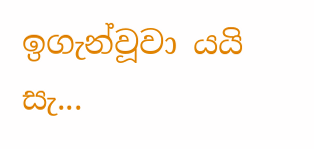ඉගැන්වූවා යයි සැ...